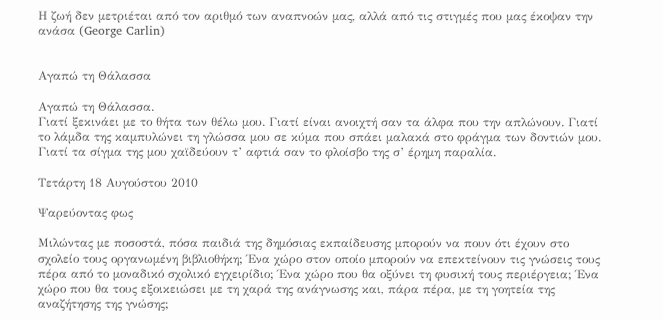Η ζωή δεν μετριέται από τον αριθμό των αναπνοών μας, αλλά από τις στιγμές που μας έκοψαν την ανάσα (George Carlin)


Αγαπώ τη Θάλασσα

Αγαπώ τη Θάλασσα.
Γιατί ξεκινάει με το θήτα των θέλω μου. Γιατί είναι ανοιχτή σαν τα άλφα που την απλώνουν. Γιατί το λάμδα της καμπυλώνει τη γλώσσα μου σε κύμα που σπάει μαλακά στο φράγμα των δοντιών μου. Γιατί τα σίγμα της μου χαϊδεύουν τ’ αφτιά σαν το φλοίσβο της σ’ έρημη παραλία.

Τετάρτη 18 Αυγούστου 2010

Ψαρεύοντας φως

Μιλώντας με ποσοστά, πόσα παιδιά της δημόσιας εκπαίδευσης μπορούν να πουν ότι έχουν στο σχολείο τους οργανωμένη βιβλιοθήκη; Ένα χώρο στον οποίο μπορούν να επεκτείνουν τις γνώσεις τους πέρα από το μοναδικό σχολικό εγχειρίδιο; Ένα χώρο που θα οξύνει τη φυσική τους περιέργεια; Ένα χώρο που θα τους εξοικειώσει με τη χαρά της ανάγνωσης και, πάρα πέρα, με τη γοητεία της αναζήτησης της γνώσης;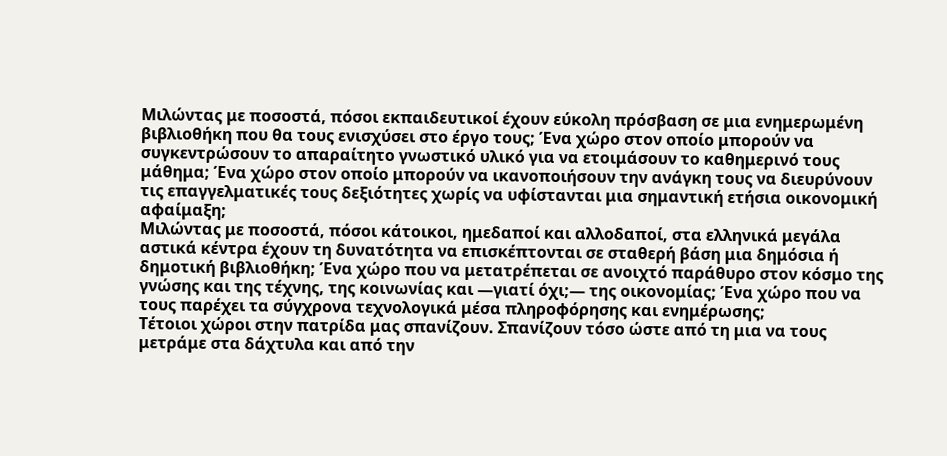Μιλώντας με ποσοστά, πόσοι εκπαιδευτικοί έχουν εύκολη πρόσβαση σε μια ενημερωμένη βιβλιοθήκη που θα τους ενισχύσει στο έργο τους; Ένα χώρο στον οποίο μπορούν να συγκεντρώσουν το απαραίτητο γνωστικό υλικό για να ετοιμάσουν το καθημερινό τους μάθημα; Ένα χώρο στον οποίο μπορούν να ικανοποιήσουν την ανάγκη τους να διευρύνουν τις επαγγελματικές τους δεξιότητες χωρίς να υφίστανται μια σημαντική ετήσια οικονομική αφαίμαξη;
Μιλώντας με ποσοστά, πόσοι κάτοικοι, ημεδαποί και αλλοδαποί, στα ελληνικά μεγάλα αστικά κέντρα έχουν τη δυνατότητα να επισκέπτονται σε σταθερή βάση μια δημόσια ή δημοτική βιβλιοθήκη; Ένα χώρο που να μετατρέπεται σε ανοιχτό παράθυρο στον κόσμο της γνώσης και της τέχνης, της κοινωνίας και —γιατί όχι;— της οικονομίας; Ένα χώρο που να τους παρέχει τα σύγχρονα τεχνολογικά μέσα πληροφόρησης και ενημέρωσης;
Τέτοιοι χώροι στην πατρίδα μας σπανίζουν. Σπανίζουν τόσο ώστε από τη μια να τους μετράμε στα δάχτυλα και από την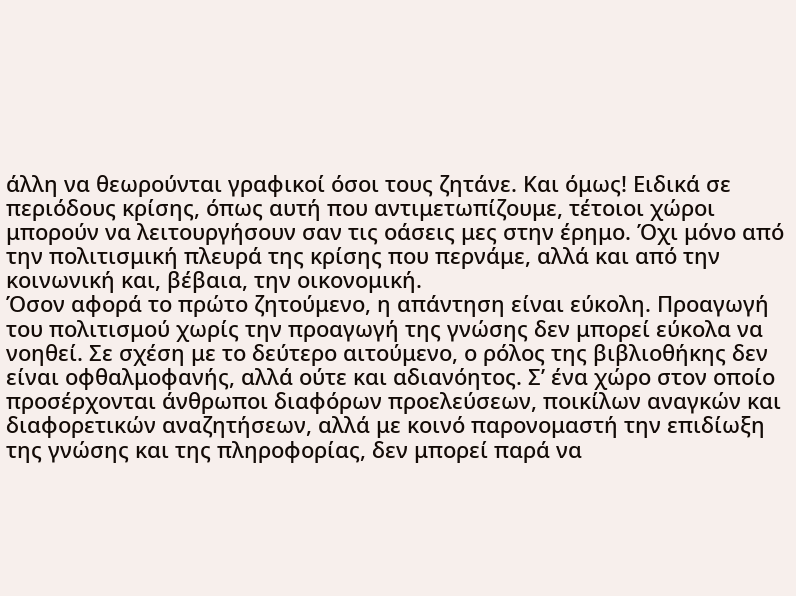άλλη να θεωρούνται γραφικοί όσοι τους ζητάνε. Και όμως! Ειδικά σε περιόδους κρίσης, όπως αυτή που αντιμετωπίζουμε, τέτοιοι χώροι μπορούν να λειτουργήσουν σαν τις οάσεις μες στην έρημο. Όχι μόνο από την πολιτισμική πλευρά της κρίσης που περνάμε, αλλά και από την κοινωνική και, βέβαια, την οικονομική.
Όσον αφορά το πρώτο ζητούμενο, η απάντηση είναι εύκολη. Προαγωγή του πολιτισμού χωρίς την προαγωγή της γνώσης δεν μπορεί εύκολα να νοηθεί. Σε σχέση με το δεύτερο αιτούμενο, ο ρόλος της βιβλιοθήκης δεν είναι οφθαλμοφανής, αλλά ούτε και αδιανόητος. Σ’ ένα χώρο στον οποίο προσέρχονται άνθρωποι διαφόρων προελεύσεων, ποικίλων αναγκών και διαφορετικών αναζητήσεων, αλλά με κοινό παρονομαστή την επιδίωξη της γνώσης και της πληροφορίας, δεν μπορεί παρά να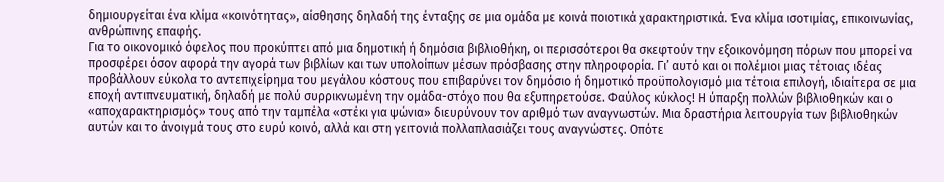δημιουργείται ένα κλίμα «κοινότητας», αίσθησης δηλαδή της ένταξης σε μια ομάδα με κοινά ποιοτικά χαρακτηριστικά. Ένα κλίμα ισοτιμίας, επικοινωνίας, ανθρώπινης επαφής.
Για το οικονομικό όφελος που προκύπτει από μια δημοτική ή δημόσια βιβλιοθήκη, οι περισσότεροι θα σκεφτούν την εξοικονόμηση πόρων που μπορεί να προσφέρει όσον αφορά την αγορά των βιβλίων και των υπολοίπων μέσων πρόσβασης στην πληροφορία. Γι’ αυτό και οι πολέμιοι μιας τέτοιας ιδέας προβάλλουν εύκολα το αντεπιχείρημα του μεγάλου κόστους που επιβαρύνει τον δημόσιο ή δημοτικό προϋπολογισμό μια τέτοια επιλογή, ιδιαίτερα σε μια εποχή αντιπνευματική, δηλαδή με πολύ συρρικνωμένη την ομάδα-στόχο που θα εξυπηρετούσε. Φαύλος κύκλος! Η ύπαρξη πολλών βιβλιοθηκών και ο «αποχαρακτηρισμός» τους από την ταμπέλα «στέκι για ψώνια» διευρύνουν τον αριθμό των αναγνωστών. Μια δραστήρια λειτουργία των βιβλιοθηκών αυτών και το άνοιγμά τους στο ευρύ κοινό, αλλά και στη γειτονιά πολλαπλασιάζει τους αναγνώστες. Οπότε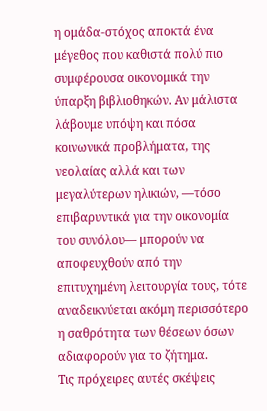η ομάδα-στόχος αποκτά ένα μέγεθος που καθιστά πολύ πιο συμφέρουσα οικονομικά την ύπαρξη βιβλιοθηκών. Αν μάλιστα λάβουμε υπόψη και πόσα κοινωνικά προβλήματα, της νεολαίας αλλά και των μεγαλύτερων ηλικιών, —τόσο επιβαρυντικά για την οικονομία του συνόλου— μπορούν να αποφευχθούν από την επιτυχημένη λειτουργία τους, τότε αναδεικνύεται ακόμη περισσότερο η σαθρότητα των θέσεων όσων αδιαφορούν για το ζήτημα.
Τις πρόχειρες αυτές σκέψεις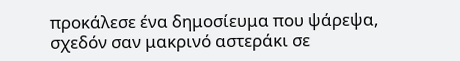προκάλεσε ένα δημοσίευμα που ψάρεψα, σχεδόν σαν μακρινό αστεράκι σε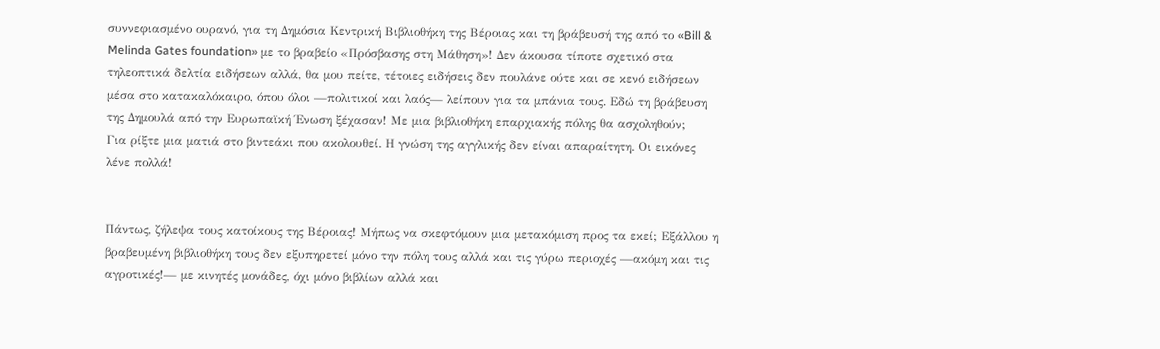συννεφιασμένο ουρανό, για τη Δημόσια Κεντρική Βιβλιοθήκη της Βέροιας και τη βράβευσή της από το «Bill & Melinda Gates foundation» με το βραβείο «Πρόσβασης στη Μάθηση»! Δεν άκουσα τίποτε σχετικό στα τηλεοπτικά δελτία ειδήσεων αλλά, θα μου πείτε, τέτοιες ειδήσεις δεν πουλάνε ούτε και σε κενό ειδήσεων μέσα στο κατακαλόκαιρο, όπου όλοι —πολιτικοί και λαός— λείπουν για τα μπάνια τους. Εδώ τη βράβευση της Δημουλά από την Ευρωπαϊκή Ένωση ξέχασαν! Με μια βιβλιοθήκη επαρχιακής πόλης θα ασχοληθούν;
Για ρίξτε μια ματιά στο βιντεάκι που ακολουθεί. Η γνώση της αγγλικής δεν είναι απαραίτητη. Οι εικόνες λένε πολλά!


Πάντως, ζήλεψα τους κατοίκους της Βέροιας! Μήπως να σκεφτόμουν μια μετακόμιση προς τα εκεί; Εξάλλου η βραβευμένη βιβλιοθήκη τους δεν εξυπηρετεί μόνο την πόλη τους αλλά και τις γύρω περιοχές —ακόμη και τις αγροτικές!— με κινητές μονάδες, όχι μόνο βιβλίων αλλά και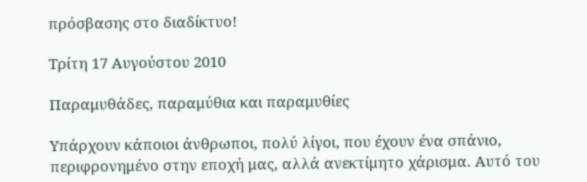πρόσβασης στο διαδίκτυο!

Τρίτη 17 Αυγούστου 2010

Παραμυθάδες, παραμύθια και παραμυθίες

Υπάρχουν κάποιοι άνθρωποι, πολύ λίγοι, που έχουν ένα σπάνιο, περιφρονημένο στην εποχή μας, αλλά ανεκτίμητο χάρισμα. Αυτό του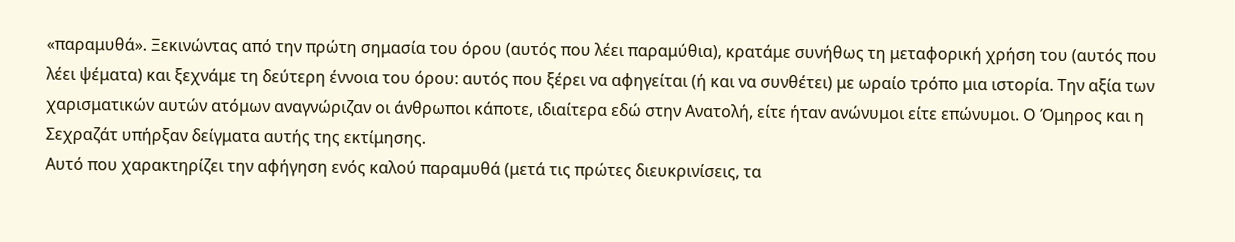«παραμυθά». Ξεκινώντας από την πρώτη σημασία του όρου (αυτός που λέει παραμύθια), κρατάμε συνήθως τη μεταφορική χρήση του (αυτός που λέει ψέματα) και ξεχνάμε τη δεύτερη έννοια του όρου: αυτός που ξέρει να αφηγείται (ή και να συνθέτει) με ωραίο τρόπο μια ιστορία. Την αξία των χαρισματικών αυτών ατόμων αναγνώριζαν οι άνθρωποι κάποτε, ιδιαίτερα εδώ στην Ανατολή, είτε ήταν ανώνυμοι είτε επώνυμοι. Ο Όμηρος και η Σεχραζάτ υπήρξαν δείγματα αυτής της εκτίμησης.
Αυτό που χαρακτηρίζει την αφήγηση ενός καλού παραμυθά (μετά τις πρώτες διευκρινίσεις, τα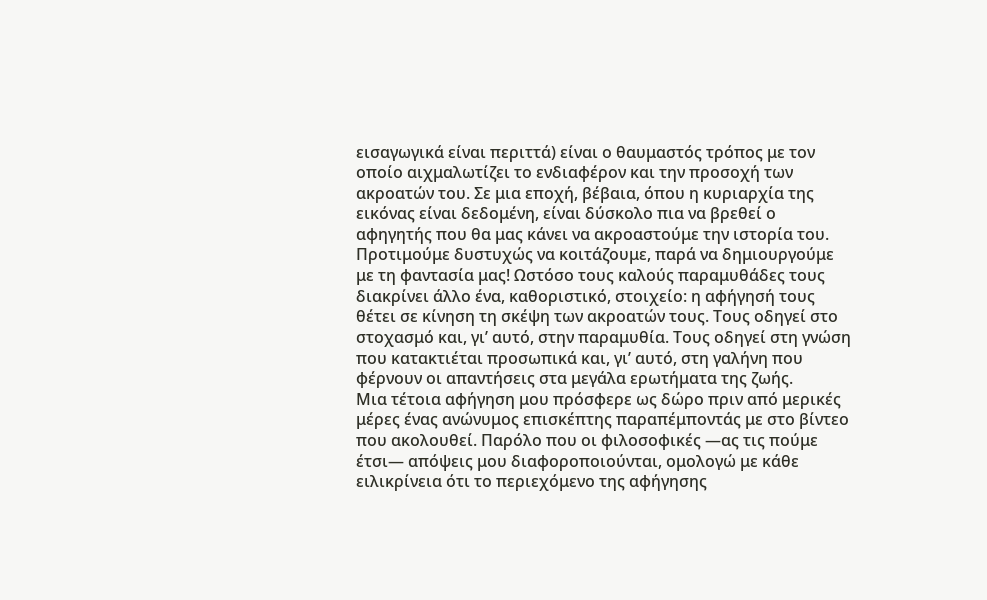εισαγωγικά είναι περιττά) είναι ο θαυμαστός τρόπος με τον οποίο αιχμαλωτίζει το ενδιαφέρον και την προσοχή των ακροατών του. Σε μια εποχή, βέβαια, όπου η κυριαρχία της εικόνας είναι δεδομένη, είναι δύσκολο πια να βρεθεί ο αφηγητής που θα μας κάνει να ακροαστούμε την ιστορία του. Προτιμούμε δυστυχώς να κοιτάζουμε, παρά να δημιουργούμε με τη φαντασία μας! Ωστόσο τους καλούς παραμυθάδες τους διακρίνει άλλο ένα, καθοριστικό, στοιχείο: η αφήγησή τους θέτει σε κίνηση τη σκέψη των ακροατών τους. Τους οδηγεί στο στοχασμό και, γι’ αυτό, στην παραμυθία. Τους οδηγεί στη γνώση που κατακτιέται προσωπικά και, γι’ αυτό, στη γαλήνη που φέρνουν οι απαντήσεις στα μεγάλα ερωτήματα της ζωής.
Μια τέτοια αφήγηση μου πρόσφερε ως δώρο πριν από μερικές μέρες ένας ανώνυμος επισκέπτης παραπέμποντάς με στο βίντεο που ακολουθεί. Παρόλο που οι φιλοσοφικές —ας τις πούμε έτσι— απόψεις μου διαφοροποιούνται, ομολογώ με κάθε ειλικρίνεια ότι το περιεχόμενο της αφήγησης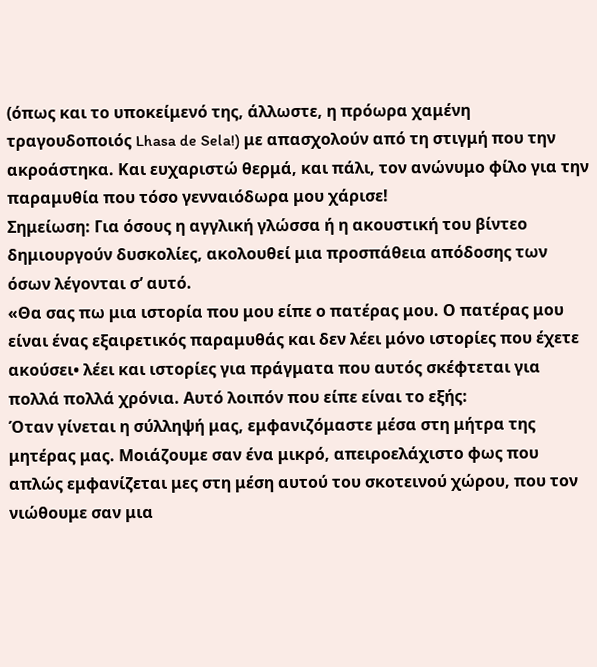(όπως και το υποκείμενό της, άλλωστε, η πρόωρα χαμένη τραγουδοποιός Lhasa de Sela!) με απασχολούν από τη στιγμή που την ακροάστηκα. Και ευχαριστώ θερμά, και πάλι, τον ανώνυμο φίλο για την παραμυθία που τόσο γενναιόδωρα μου χάρισε!
Σημείωση: Για όσους η αγγλική γλώσσα ή η ακουστική του βίντεο δημιουργούν δυσκολίες, ακολουθεί μια προσπάθεια απόδοσης των όσων λέγονται σ’ αυτό.
«Θα σας πω μια ιστορία που μου είπε ο πατέρας μου. Ο πατέρας μου είναι ένας εξαιρετικός παραμυθάς και δεν λέει μόνο ιστορίες που έχετε ακούσει• λέει και ιστορίες για πράγματα που αυτός σκέφτεται για πολλά πολλά χρόνια. Αυτό λοιπόν που είπε είναι το εξής:
Όταν γίνεται η σύλληψή μας, εμφανιζόμαστε μέσα στη μήτρα της μητέρας μας. Μοιάζουμε σαν ένα μικρό, απειροελάχιστο φως που απλώς εμφανίζεται μες στη μέση αυτού του σκοτεινού χώρου, που τον νιώθουμε σαν μια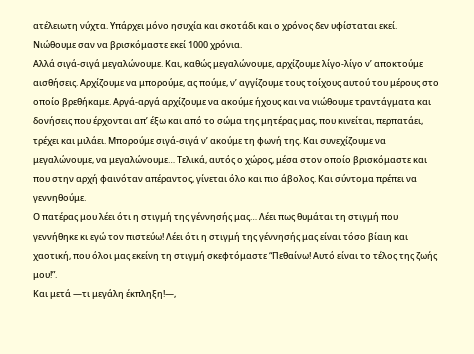ατέλειωτη νύχτα. Υπάρχει μόνο ησυχία και σκοτάδι και ο χρόνος δεν υφίσταται εκεί. Νιώθουμε σαν να βρισκόμαστε εκεί 1000 χρόνια.
Αλλά σιγά-σιγά μεγαλώνουμε. Και, καθώς μεγαλώνουμε, αρχίζουμε λίγο-λίγο ν’ αποκτούμε αισθήσεις. Αρχίζουμε να μπορούμε, ας πούμε, ν’ αγγίζουμε τους τοίχους αυτού του μέρους στο οποίο βρεθήκαμε. Αργά-αργά αρχίζουμε να ακούμε ήχους και να νιώθουμε τραντάγματα και δονήσεις που έρχονται απ’ έξω και από το σώμα της μητέρας μας, που κινείται, περπατάει, τρέχει και μιλάει. Μπορούμε σιγά-σιγά ν’ ακούμε τη φωνή της. Και συνεχίζουμε να μεγαλώνουμε, να μεγαλώνουμε… Τελικά, αυτός ο χώρος, μέσα στον οποίο βρισκόμαστε και που στην αρχή φαινόταν απέραντος, γίνεται όλο και πιο άβολος. Και σύντομα πρέπει να γεννηθούμε.
Ο πατέρας μου λέει ότι η στιγμή της γέννησής μας… Λέει πως θυμάται τη στιγμή που γεννήθηκε κι εγώ τον πιστεύω! Λέει ότι η στιγμή της γέννησής μας είναι τόσο βίαιη και χαοτική, που όλοι μας εκείνη τη στιγμή σκεφτόμαστε “Πεθαίνω! Αυτό είναι το τέλος της ζωής μου!”.
Και μετά —τι μεγάλη έκπληξη!—,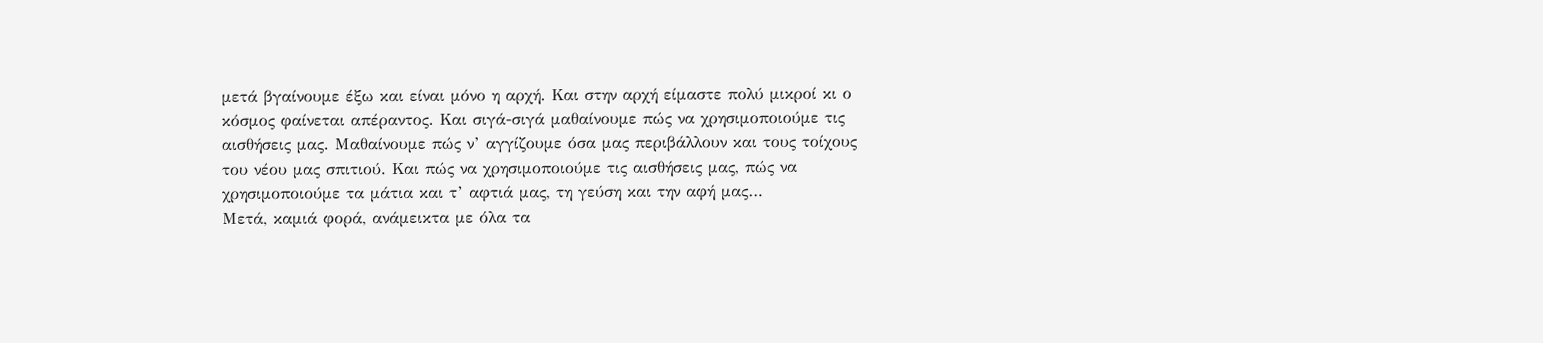μετά βγαίνουμε έξω και είναι μόνο η αρχή. Και στην αρχή είμαστε πολύ μικροί κι ο κόσμος φαίνεται απέραντος. Και σιγά-σιγά μαθαίνουμε πώς να χρησιμοποιούμε τις αισθήσεις μας. Μαθαίνουμε πώς ν’ αγγίζουμε όσα μας περιβάλλουν και τους τοίχους του νέου μας σπιτιού. Και πώς να χρησιμοποιούμε τις αισθήσεις μας, πώς να χρησιμοποιούμε τα μάτια και τ’ αφτιά μας, τη γεύση και την αφή μας…
Μετά, καμιά φορά, ανάμεικτα με όλα τα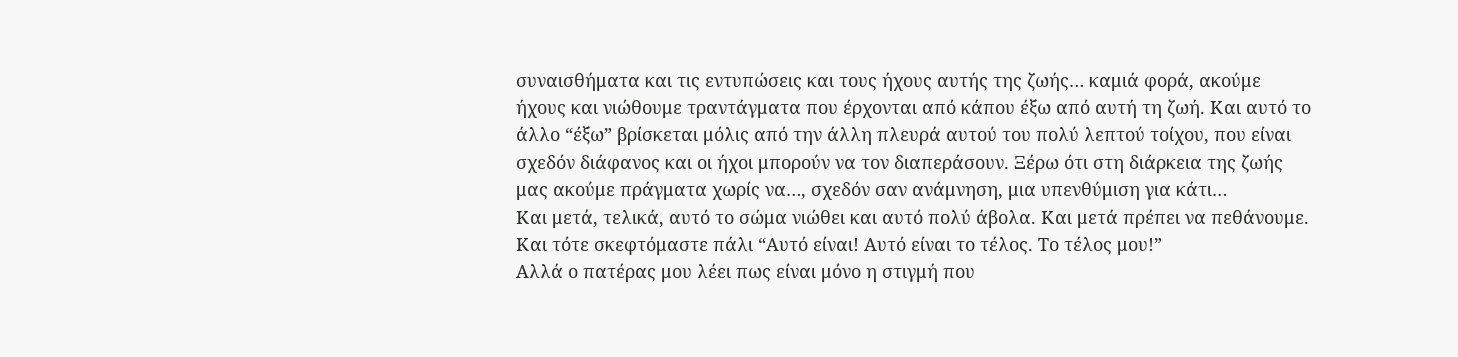συναισθήματα και τις εντυπώσεις και τους ήχους αυτής της ζωής… καμιά φορά, ακούμε ήχους και νιώθουμε τραντάγματα που έρχονται από κάπου έξω από αυτή τη ζωή. Και αυτό το άλλο “έξω” βρίσκεται μόλις από την άλλη πλευρά αυτού του πολύ λεπτού τοίχου, που είναι σχεδόν διάφανος και οι ήχοι μπορούν να τον διαπεράσουν. Ξέρω ότι στη διάρκεια της ζωής μας ακούμε πράγματα χωρίς να…, σχεδόν σαν ανάμνηση, μια υπενθύμιση για κάτι…
Και μετά, τελικά, αυτό το σώμα νιώθει και αυτό πολύ άβολα. Και μετά πρέπει να πεθάνουμε. Και τότε σκεφτόμαστε πάλι “Αυτό είναι! Αυτό είναι το τέλος. Το τέλος μου!”
Αλλά ο πατέρας μου λέει πως είναι μόνο η στιγμή που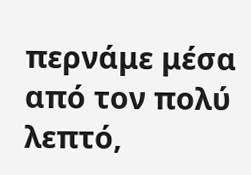περνάμε μέσα από τον πολύ λεπτό,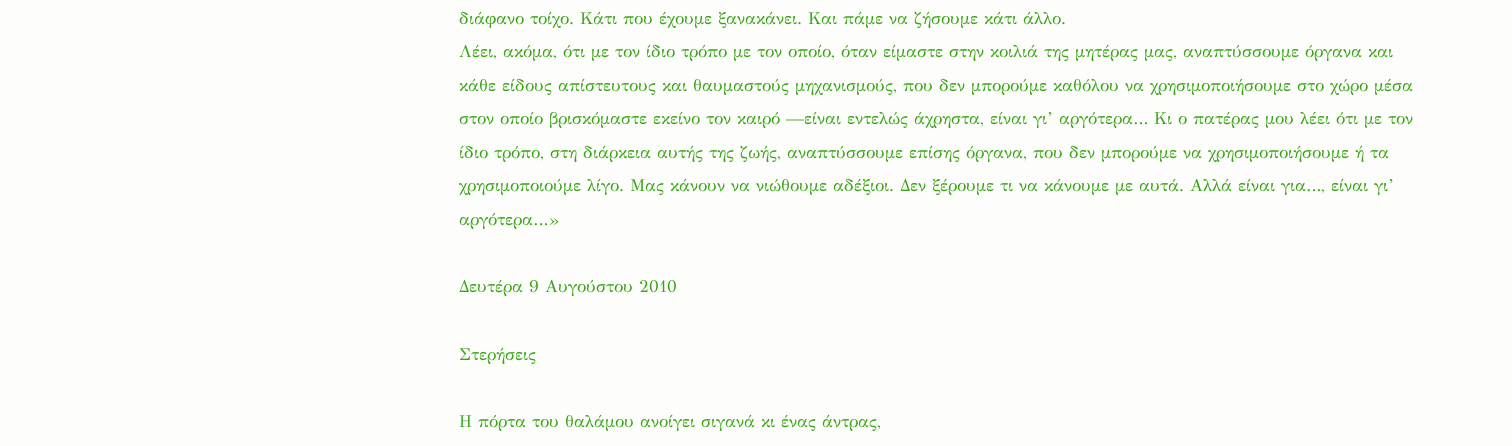διάφανο τοίχο. Κάτι που έχουμε ξανακάνει. Και πάμε να ζήσουμε κάτι άλλο.
Λέει, ακόμα, ότι με τον ίδιο τρόπο με τον οποίο, όταν είμαστε στην κοιλιά της μητέρας μας, αναπτύσσουμε όργανα και κάθε είδους απίστευτους και θαυμαστούς μηχανισμούς, που δεν μπορούμε καθόλου να χρησιμοποιήσουμε στο χώρο μέσα στον οποίο βρισκόμαστε εκείνο τον καιρό —είναι εντελώς άχρηστα, είναι γι’ αργότερα… Κι ο πατέρας μου λέει ότι με τον ίδιο τρόπο, στη διάρκεια αυτής της ζωής, αναπτύσσουμε επίσης όργανα, που δεν μπορούμε να χρησιμοποιήσουμε ή τα χρησιμοποιούμε λίγο. Μας κάνουν να νιώθουμε αδέξιοι. Δεν ξέρουμε τι να κάνουμε με αυτά. Αλλά είναι για…, είναι γι’ αργότερα…»

Δευτέρα 9 Αυγούστου 2010

Στερήσεις

Η πόρτα του θαλάμου ανοίγει σιγανά κι ένας άντρας,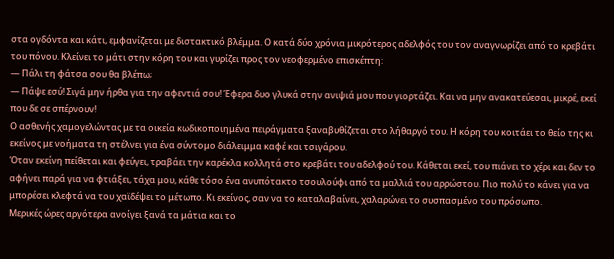στα ογδόντα και κάτι, εμφανίζεται με διστακτικό βλέμμα. Ο κατά δύο χρόνια μικρότερος αδελφός του τον αναγνωρίζει από το κρεβάτι του πόνου. Κλείνει το μάτι στην κόρη του και γυρίζει προς τον νεοφερμένο επισκέπτη:
— Πάλι τη φάτσα σου θα βλέπω;
— Πάψε εσύ! Σιγά μην ήρθα για την αφεντιά σου! Έφερα δυο γλυκά στην ανιψιά μου που γιορτάζει. Και να μην ανακατεύεσαι, μικρέ, εκεί που δε σε σπέρνουν!
Ο ασθενής χαμογελώντας με τα οικεία κωδικοποιημένα πειράγματα ξαναβυθίζεται στο λήθαργό του. Η κόρη του κοιτάει το θείο της κι εκείνος με νοήματα τη στέλνει για ένα σύντομο διάλειμμα καφέ και τσιγάρου.
Όταν εκείνη πείθεται και φεύγει, τραβάει την καρέκλα κολλητά στο κρεβάτι του αδελφού του. Κάθεται εκεί, του πιάνει το χέρι και δεν το αφήνει παρά για να φτιάξει, τάχα μου, κάθε τόσο ένα ανυπότακτο τσουλούφι από τα μαλλιά του αρρώστου. Πιο πολύ το κάνει για να μπορέσει κλεφτά να του χαϊδέψει το μέτωπο. Κι εκείνος, σαν να το καταλαβαίνει, χαλαρώνει το συσπασμένο του πρόσωπο.
Μερικές ώρες αργότερα ανοίγει ξανά τα μάτια και το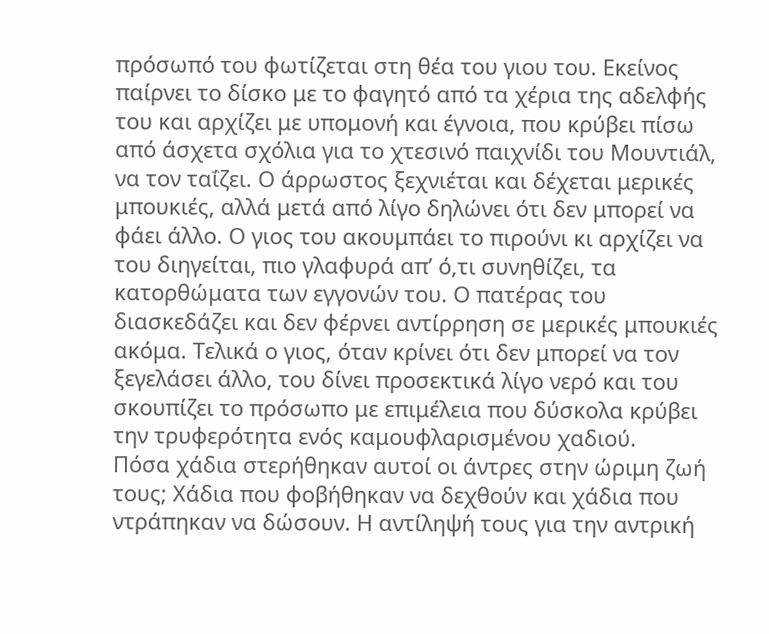πρόσωπό του φωτίζεται στη θέα του γιου του. Εκείνος παίρνει το δίσκο με το φαγητό από τα χέρια της αδελφής του και αρχίζει με υπομονή και έγνοια, που κρύβει πίσω από άσχετα σχόλια για το χτεσινό παιχνίδι του Μουντιάλ, να τον ταΐζει. Ο άρρωστος ξεχνιέται και δέχεται μερικές μπουκιές, αλλά μετά από λίγο δηλώνει ότι δεν μπορεί να φάει άλλο. Ο γιος του ακουμπάει το πιρούνι κι αρχίζει να του διηγείται, πιο γλαφυρά απ’ ό,τι συνηθίζει, τα κατορθώματα των εγγονών του. Ο πατέρας του διασκεδάζει και δεν φέρνει αντίρρηση σε μερικές μπουκιές ακόμα. Τελικά ο γιος, όταν κρίνει ότι δεν μπορεί να τον ξεγελάσει άλλο, του δίνει προσεκτικά λίγο νερό και του σκουπίζει το πρόσωπο με επιμέλεια που δύσκολα κρύβει την τρυφερότητα ενός καμουφλαρισμένου χαδιού.
Πόσα χάδια στερήθηκαν αυτοί οι άντρες στην ώριμη ζωή τους; Χάδια που φοβήθηκαν να δεχθούν και χάδια που ντράπηκαν να δώσουν. Η αντίληψή τους για την αντρική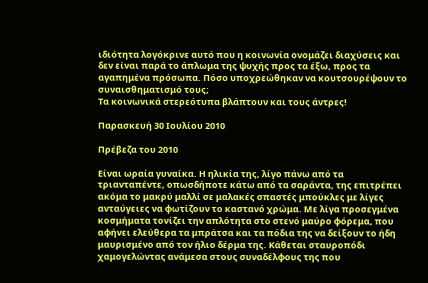ιδιότητα λογόκρινε αυτό που η κοινωνία ονομάζει διαχύσεις και δεν είναι παρά το άπλωμα της ψυχής προς τα έξω, προς τα αγαπημένα πρόσωπα. Πόσο υποχρεώθηκαν να κουτσουρέψουν το συναισθηματισμό τους;
Τα κοινωνικά στερεότυπα βλάπτουν και τους άντρες!

Παρασκευή 30 Ιουλίου 2010

Πρέβεζα του 2010

Είναι ωραία γυναίκα. Η ηλικία της, λίγο πάνω από τα τριανταπέντε, οπωσδήποτε κάτω από τα σαράντα, της επιτρέπει ακόμα το μακρύ μαλλί σε μαλακές σπαστές μπούκλες με λίγες ανταύγειες να φωτίζουν το καστανό χρώμα. Με λίγα προσεγμένα κοσμήματα τονίζει την απλότητα στο στενό μαύρο φόρεμα, που αφήνει ελεύθερα τα μπράτσα και τα πόδια της να δείξουν το ήδη μαυρισμένο από τον ήλιο δέρμα της. Κάθεται σταυροπόδι χαμογελώντας ανάμεσα στους συναδέλφους της που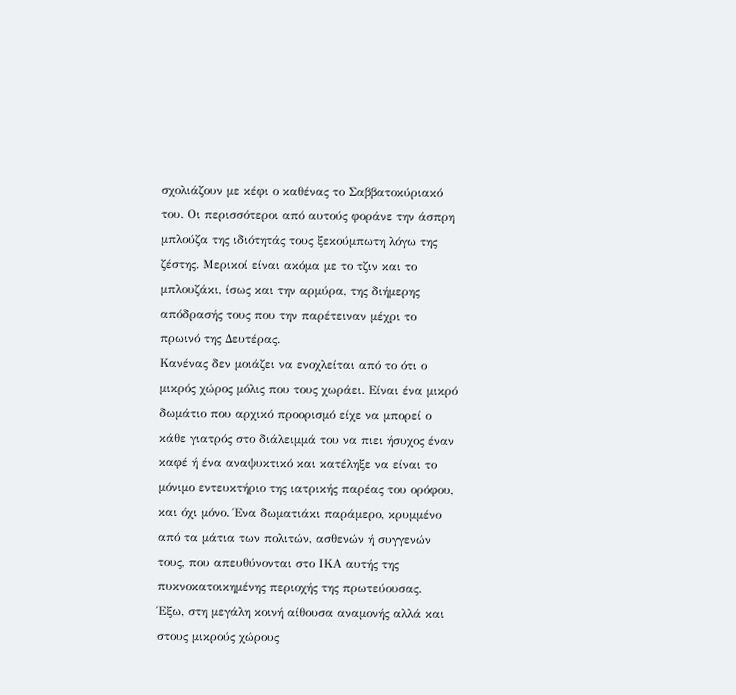σχολιάζουν με κέφι ο καθένας το Σαββατοκύριακό του. Οι περισσότεροι από αυτούς φοράνε την άσπρη μπλούζα της ιδιότητάς τους ξεκούμπωτη λόγω της ζέστης. Μερικοί είναι ακόμα με το τζιν και το μπλουζάκι, ίσως και την αρμύρα, της διήμερης απόδρασής τους που την παρέτειναν μέχρι το πρωινό της Δευτέρας.
Κανένας δεν μοιάζει να ενοχλείται από το ότι ο μικρός χώρος μόλις που τους χωράει. Είναι ένα μικρό δωμάτιο που αρχικό προορισμό είχε να μπορεί ο κάθε γιατρός στο διάλειμμά του να πιει ήσυχος έναν καφέ ή ένα αναψυκτικό και κατέληξε να είναι το μόνιμο εντευκτήριο της ιατρικής παρέας του ορόφου, και όχι μόνο. Ένα δωματιάκι παράμερο, κρυμμένο από τα μάτια των πολιτών, ασθενών ή συγγενών τους, που απευθύνονται στο ΙΚΑ αυτής της πυκνοκατοικημένης περιοχής της πρωτεύουσας.
Έξω, στη μεγάλη κοινή αίθουσα αναμονής αλλά και στους μικρούς χώρους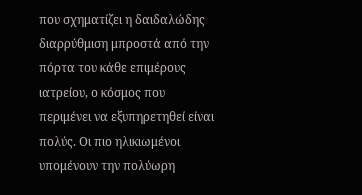που σχηματίζει η δαιδαλώδης διαρρύθμιση μπροστά από την πόρτα του κάθε επιμέρους ιατρείου, ο κόσμος που περιμένει να εξυπηρετηθεί είναι πολύς. Οι πιο ηλικιωμένοι υπομένουν την πολύωρη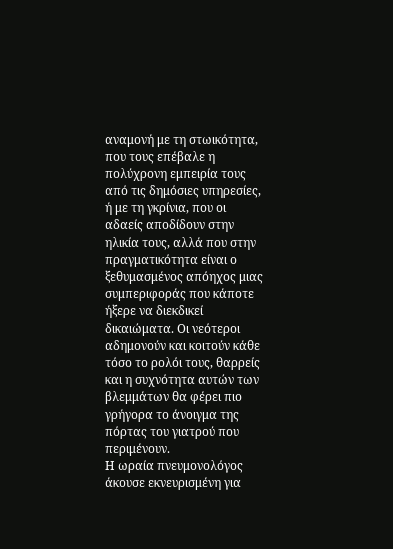αναμονή με τη στωικότητα, που τους επέβαλε η πολύχρονη εμπειρία τους από τις δημόσιες υπηρεσίες, ή με τη γκρίνια, που οι αδαείς αποδίδουν στην ηλικία τους, αλλά που στην πραγματικότητα είναι ο ξεθυμασμένος απόηχος μιας συμπεριφοράς που κάποτε ήξερε να διεκδικεί δικαιώματα. Οι νεότεροι αδημονούν και κοιτούν κάθε τόσο το ρολόι τους, θαρρείς και η συχνότητα αυτών των βλεμμάτων θα φέρει πιο γρήγορα το άνοιγμα της πόρτας του γιατρού που περιμένουν.
Η ωραία πνευμονολόγος άκουσε εκνευρισμένη για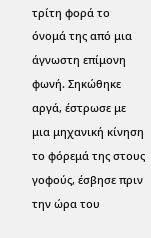τρίτη φορά το όνομά της από μια άγνωστη επίμονη φωνή. Σηκώθηκε αργά, έστρωσε με μια μηχανική κίνηση το φόρεμά της στους γοφούς, έσβησε πριν την ώρα του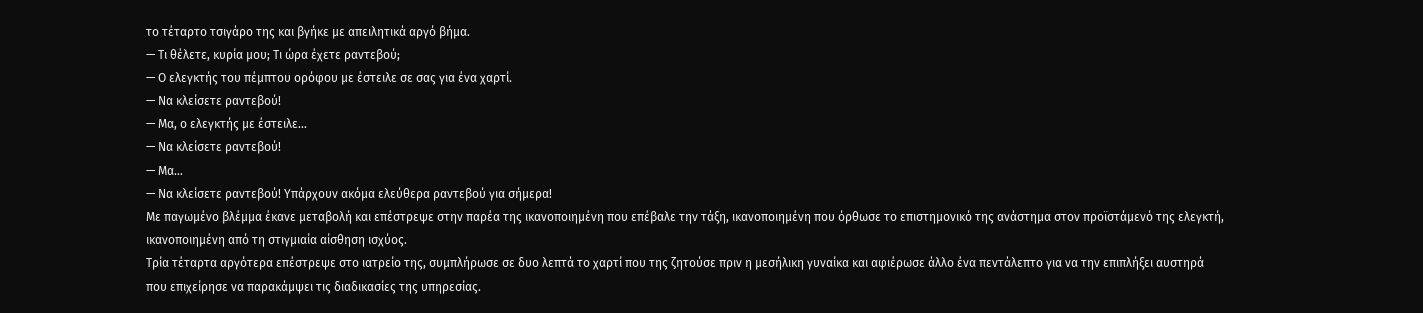το τέταρτο τσιγάρο της και βγήκε με απειλητικά αργό βήμα.
— Τι θέλετε, κυρία μου; Τι ώρα έχετε ραντεβού;
— Ο ελεγκτής του πέμπτου ορόφου με έστειλε σε σας για ένα χαρτί.
— Να κλείσετε ραντεβού!
— Μα, ο ελεγκτής με έστειλε…
— Να κλείσετε ραντεβού!
— Μα…
— Να κλείσετε ραντεβού! Υπάρχουν ακόμα ελεύθερα ραντεβού για σήμερα!
Με παγωμένο βλέμμα έκανε μεταβολή και επέστρεψε στην παρέα της ικανοποιημένη που επέβαλε την τάξη, ικανοποιημένη που όρθωσε το επιστημονικό της ανάστημα στον προϊστάμενό της ελεγκτή, ικανοποιημένη από τη στιγμιαία αίσθηση ισχύος.
Τρία τέταρτα αργότερα επέστρεψε στο ιατρείο της, συμπλήρωσε σε δυο λεπτά το χαρτί που της ζητούσε πριν η μεσήλικη γυναίκα και αφιέρωσε άλλο ένα πεντάλεπτο για να την επιπλήξει αυστηρά που επιχείρησε να παρακάμψει τις διαδικασίες της υπηρεσίας.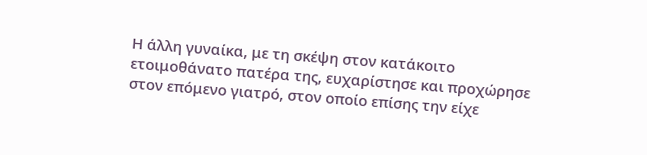Η άλλη γυναίκα, με τη σκέψη στον κατάκοιτο ετοιμοθάνατο πατέρα της, ευχαρίστησε και προχώρησε στον επόμενο γιατρό, στον οποίο επίσης την είχε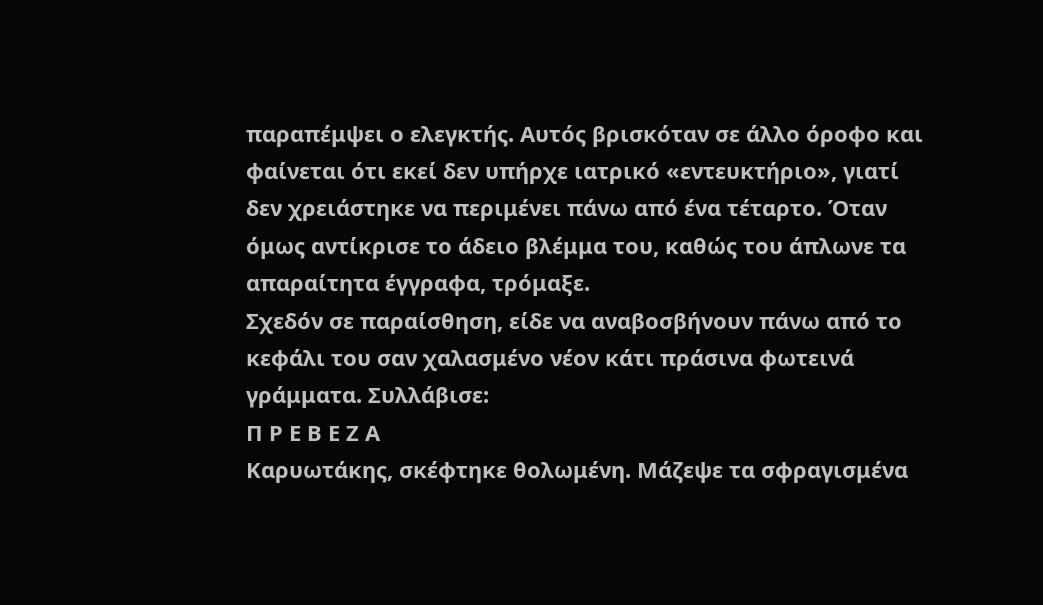παραπέμψει ο ελεγκτής. Αυτός βρισκόταν σε άλλο όροφο και φαίνεται ότι εκεί δεν υπήρχε ιατρικό «εντευκτήριο», γιατί δεν χρειάστηκε να περιμένει πάνω από ένα τέταρτο. Όταν όμως αντίκρισε το άδειο βλέμμα του, καθώς του άπλωνε τα απαραίτητα έγγραφα, τρόμαξε.
Σχεδόν σε παραίσθηση, είδε να αναβοσβήνουν πάνω από το κεφάλι του σαν χαλασμένο νέον κάτι πράσινα φωτεινά γράμματα. Συλλάβισε:
Π Ρ Ε Β Ε Ζ Α
Καρυωτάκης, σκέφτηκε θολωμένη. Μάζεψε τα σφραγισμένα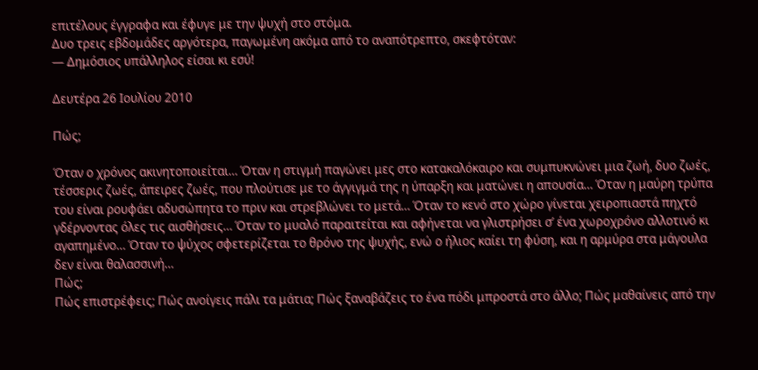επιτέλους έγγραφα και έφυγε με την ψυχή στο στόμα.
Δυο τρεις εβδομάδες αργότερα, παγωμένη ακόμα από το αναπότρεπτο, σκεφτόταν:
— Δημόσιος υπάλληλος είσαι κι εσύ!

Δευτέρα 26 Ιουλίου 2010

Πώς;

Όταν ο χρόνος ακινητοποιείται… Όταν η στιγμή παγώνει μες στο κατακαλόκαιρο και συμπυκνώνει μια ζωή, δυο ζωές, τέσσερις ζωές, άπειρες ζωές, που πλούτισε με το άγγιγμά της η ύπαρξη και ματώνει η απουσία… Όταν η μαύρη τρύπα του είναι ρουφάει αδυσώπητα το πριν και στρεβλώνει το μετά… Όταν το κενό στο χώρο γίνεται χειροπιαστά πηχτό γδέρνοντας όλες τις αισθήσεις… Όταν το μυαλό παραιτείται και αφήνεται να γλιστρήσει σ’ ένα χωροχρόνο αλλοτινό κι αγαπημένο… Όταν το ψύχος σφετερίζεται το θρόνο της ψυχής, ενώ ο ήλιος καίει τη φύση, και η αρμύρα στα μάγουλα δεν είναι θαλασσινή…
Πώς;
Πώς επιστρέφεις; Πώς ανοίγεις πάλι τα μάτια; Πώς ξαναβάζεις το ένα πόδι μπροστά στο άλλο; Πώς μαθαίνεις από την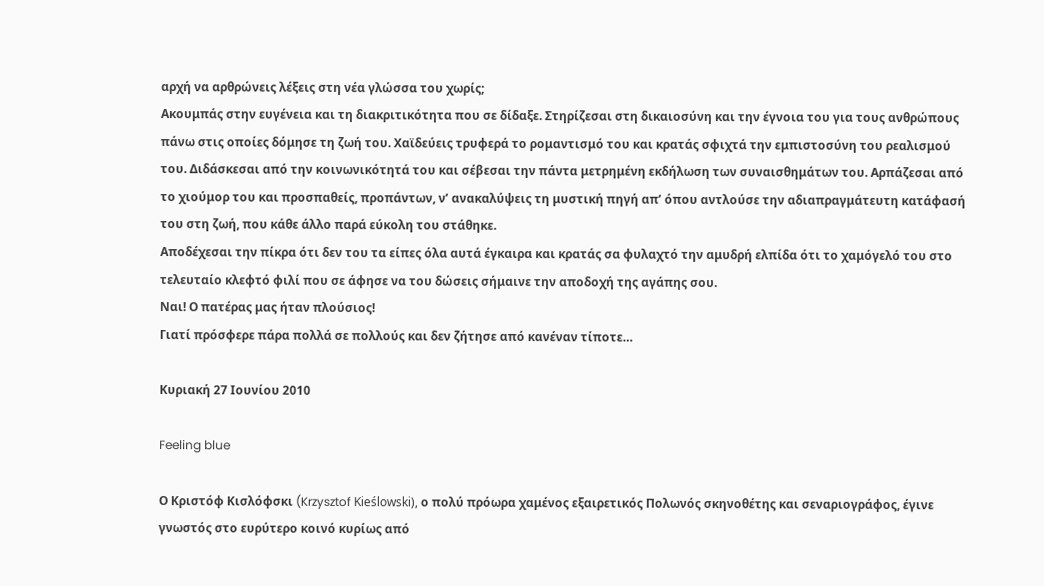αρχή να αρθρώνεις λέξεις στη νέα γλώσσα του χωρίς;
Ακουμπάς στην ευγένεια και τη διακριτικότητα που σε δίδαξε. Στηρίζεσαι στη δικαιοσύνη και την έγνοια του για τους ανθρώπους πάνω στις οποίες δόμησε τη ζωή του. Χαϊδεύεις τρυφερά το ρομαντισμό του και κρατάς σφιχτά την εμπιστοσύνη του ρεαλισμού του. Διδάσκεσαι από την κοινωνικότητά του και σέβεσαι την πάντα μετρημένη εκδήλωση των συναισθημάτων του. Αρπάζεσαι από το χιούμορ του και προσπαθείς, προπάντων, ν’ ανακαλύψεις τη μυστική πηγή απ’ όπου αντλούσε την αδιαπραγμάτευτη κατάφασή του στη ζωή, που κάθε άλλο παρά εύκολη του στάθηκε.
Αποδέχεσαι την πίκρα ότι δεν του τα είπες όλα αυτά έγκαιρα και κρατάς σα φυλαχτό την αμυδρή ελπίδα ότι το χαμόγελό του στο τελευταίο κλεφτό φιλί που σε άφησε να του δώσεις σήμαινε την αποδοχή της αγάπης σου.
Ναι! Ο πατέρας μας ήταν πλούσιος!
Γιατί πρόσφερε πάρα πολλά σε πολλούς και δεν ζήτησε από κανέναν τίποτε…

Κυριακή 27 Ιουνίου 2010

Feeling blue

Ο Κριστόφ Κισλόφσκι (Krzysztof Kieślowski), ο πολύ πρόωρα χαμένος εξαιρετικός Πολωνός σκηνοθέτης και σεναριογράφος, έγινε γνωστός στο ευρύτερο κοινό κυρίως από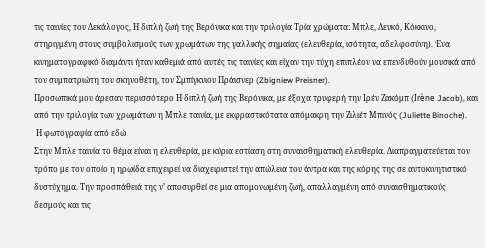τις ταινίες του Δεκάλογος, Η διπλή ζωή της Βερόνικα και την τριλογία Τρία χρώματα: Μπλε, Λευκό, Κόκκινο, στηριγμένη στους συμβολισμούς των χρωμάτων της γαλλικής σημαίας (ελευθερία, ισότητα, αδελφοσύνη). Ένα κινηματογραφικό διαμάντι ήταν καθεμιά από αυτές τις ταινίες και είχαν την τύχη επιπλέον να επενδυθούν μουσικά από τον συμπατριώτη του σκηνοθέτη, τον Σμπίγκνιου Πράισνερ (Zbigniew Preisner).
Προσωπικά μου άρεσαν περισσότερο Η διπλή ζωή της Βερόνικα, με έξοχα τρυφερή την Ιρέν Ζακόμπ (Irène Jacob), και από την τριλογία των χρωμάτων η Μπλε ταινία, με εκφραστικότατα απόμακρη την Ζιλιέτ Μπινός (Juliette Binoche).
 Η φωτογραφία από εδώ
Στην Μπλε ταινία το θέμα είναι η ελευθερία, με κύρια εστίαση στη συναισθηματική ελευθερία. Διαπραγματεύεται τον τρόπο με τον οποίο η ηρωίδα επιχειρεί να διαχειριστεί την απώλεια του άντρα και της κόρης της σε αυτοκινητιστικό δυστύχημα. Την προσπάθειά της ν’ αποσυρθεί σε μια απομονωμένη ζωή, απαλλαγμένη από συναισθηματικούς δεσμούς και τις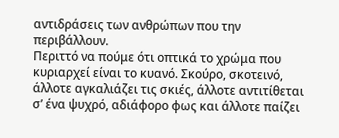αντιδράσεις των ανθρώπων που την περιβάλλουν.
Περιττό να πούμε ότι οπτικά το χρώμα που κυριαρχεί είναι το κυανό. Σκούρο, σκοτεινό, άλλοτε αγκαλιάζει τις σκιές, άλλοτε αντιτίθεται σ’ ένα ψυχρό, αδιάφορο φως και άλλοτε παίζει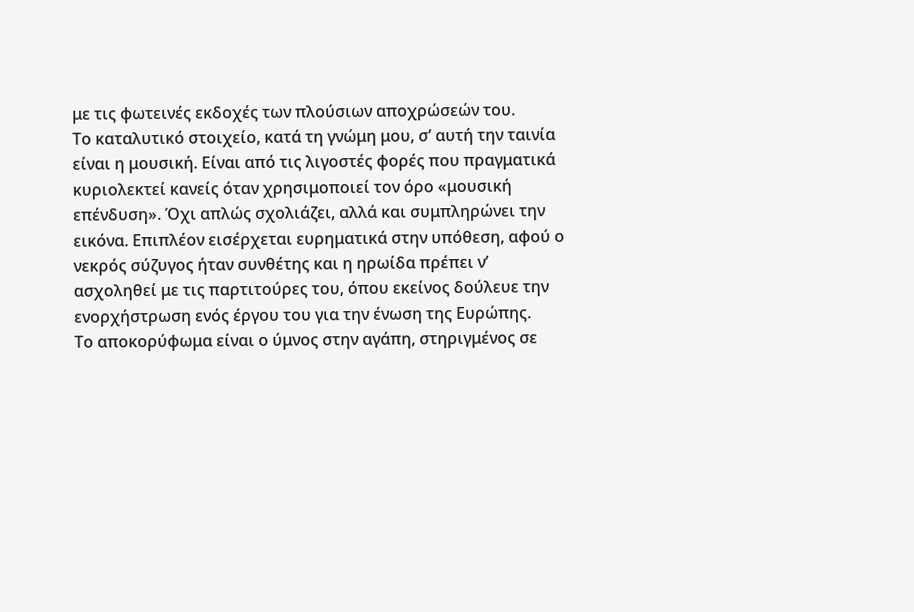με τις φωτεινές εκδοχές των πλούσιων αποχρώσεών του.
Το καταλυτικό στοιχείο, κατά τη γνώμη μου, σ’ αυτή την ταινία είναι η μουσική. Είναι από τις λιγοστές φορές που πραγματικά κυριολεκτεί κανείς όταν χρησιμοποιεί τον όρο «μουσική επένδυση». Όχι απλώς σχολιάζει, αλλά και συμπληρώνει την εικόνα. Επιπλέον εισέρχεται ευρηματικά στην υπόθεση, αφού ο νεκρός σύζυγος ήταν συνθέτης και η ηρωίδα πρέπει ν’ ασχοληθεί με τις παρτιτούρες του, όπου εκείνος δούλευε την ενορχήστρωση ενός έργου του για την ένωση της Ευρώπης.
Το αποκορύφωμα είναι ο ύμνος στην αγάπη, στηριγμένος σε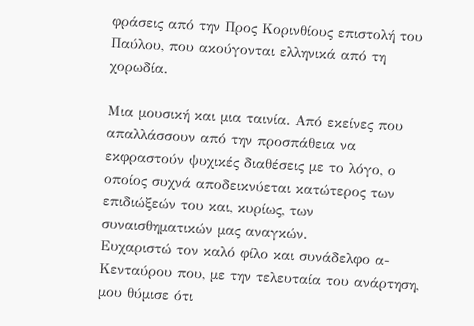φράσεις από την Προς Κορινθίους επιστολή του Παύλου, που ακούγονται ελληνικά από τη χορωδία.

Μια μουσική και μια ταινία. Από εκείνες που απαλλάσσουν από την προσπάθεια να εκφραστούν ψυχικές διαθέσεις με το λόγο, ο οποίος συχνά αποδεικνύεται κατώτερος των επιδιώξεών του και, κυρίως, των συναισθηματικών μας αναγκών.
Ευχαριστώ τον καλό φίλο και συνάδελφο α-Κενταύρου που, με την τελευταία του ανάρτηση, μου θύμισε ότι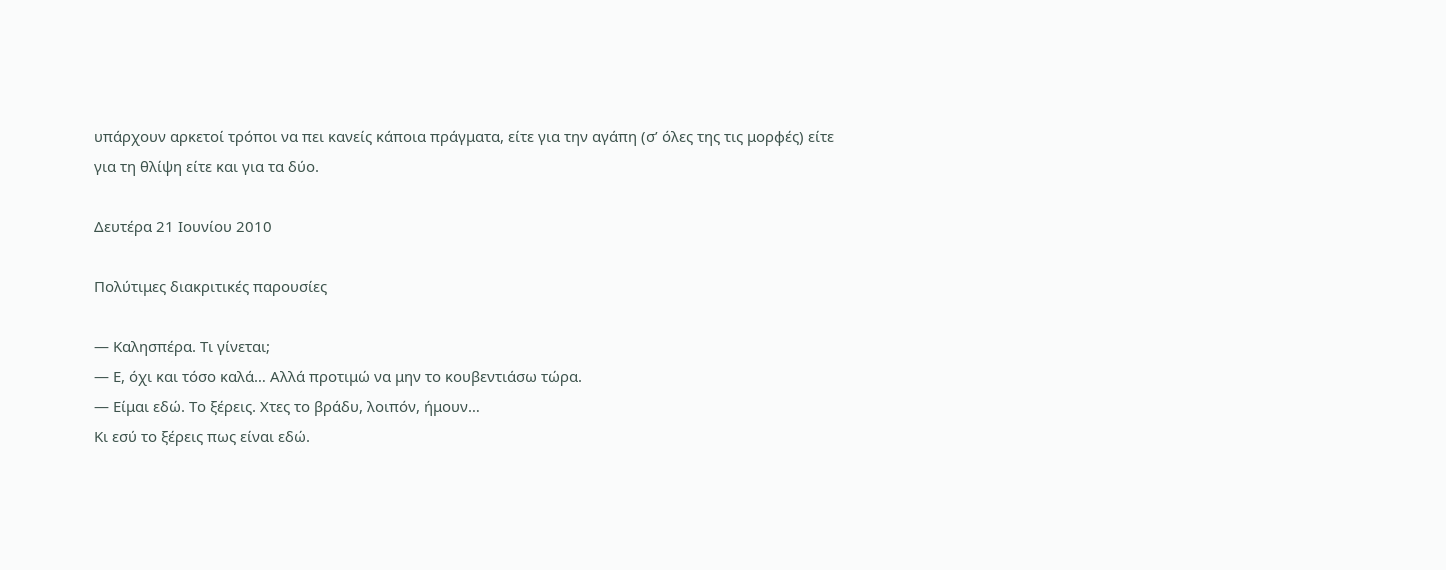υπάρχουν αρκετοί τρόποι να πει κανείς κάποια πράγματα, είτε για την αγάπη (σ’ όλες της τις μορφές) είτε για τη θλίψη είτε και για τα δύο.

Δευτέρα 21 Ιουνίου 2010

Πολύτιμες διακριτικές παρουσίες

— Καλησπέρα. Τι γίνεται;
— Ε, όχι και τόσο καλά… Αλλά προτιμώ να μην το κουβεντιάσω τώρα.
— Είμαι εδώ. Το ξέρεις. Χτες το βράδυ, λοιπόν, ήμουν…
Κι εσύ το ξέρεις πως είναι εδώ.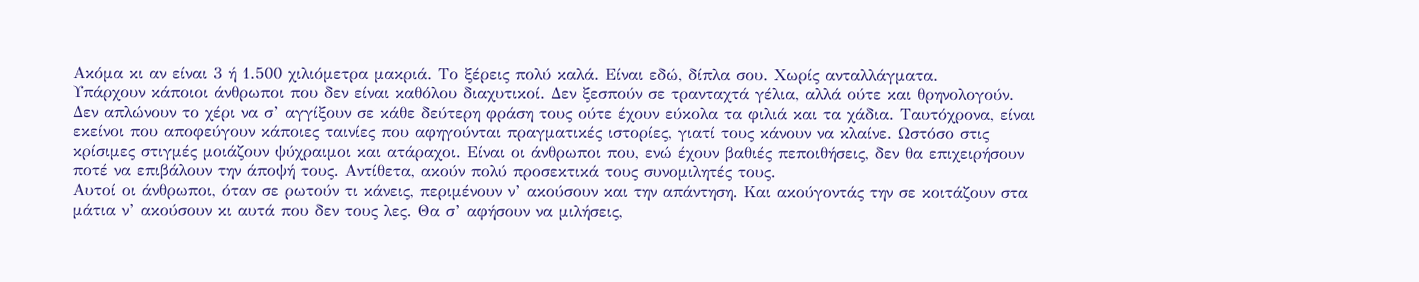Ακόμα κι αν είναι 3 ή 1.500 χιλιόμετρα μακριά. Το ξέρεις πολύ καλά. Είναι εδώ, δίπλα σου. Χωρίς ανταλλάγματα.
Υπάρχουν κάποιοι άνθρωποι που δεν είναι καθόλου διαχυτικοί. Δεν ξεσπούν σε τρανταχτά γέλια, αλλά ούτε και θρηνολογούν. Δεν απλώνουν το χέρι να σ’ αγγίξουν σε κάθε δεύτερη φράση τους ούτε έχουν εύκολα τα φιλιά και τα χάδια. Ταυτόχρονα, είναι εκείνοι που αποφεύγουν κάποιες ταινίες που αφηγούνται πραγματικές ιστορίες, γιατί τους κάνουν να κλαίνε. Ωστόσο στις κρίσιμες στιγμές μοιάζουν ψύχραιμοι και ατάραχοι. Είναι οι άνθρωποι που, ενώ έχουν βαθιές πεποιθήσεις, δεν θα επιχειρήσουν ποτέ να επιβάλουν την άποψή τους. Αντίθετα, ακούν πολύ προσεκτικά τους συνομιλητές τους.
Αυτοί οι άνθρωποι, όταν σε ρωτούν τι κάνεις, περιμένουν ν’ ακούσουν και την απάντηση. Και ακούγοντάς την σε κοιτάζουν στα μάτια ν’ ακούσουν κι αυτά που δεν τους λες. Θα σ’ αφήσουν να μιλήσεις,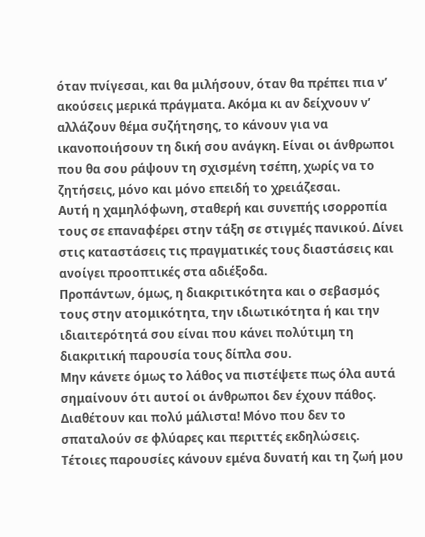όταν πνίγεσαι, και θα μιλήσουν, όταν θα πρέπει πια ν’ ακούσεις μερικά πράγματα. Ακόμα κι αν δείχνουν ν’ αλλάζουν θέμα συζήτησης, το κάνουν για να ικανοποιήσουν τη δική σου ανάγκη. Είναι οι άνθρωποι που θα σου ράψουν τη σχισμένη τσέπη, χωρίς να το ζητήσεις, μόνο και μόνο επειδή το χρειάζεσαι.
Αυτή η χαμηλόφωνη, σταθερή και συνεπής ισορροπία τους σε επαναφέρει στην τάξη σε στιγμές πανικού. Δίνει στις καταστάσεις τις πραγματικές τους διαστάσεις και ανοίγει προοπτικές στα αδιέξοδα.
Προπάντων, όμως, η διακριτικότητα και ο σεβασμός τους στην ατομικότητα, την ιδιωτικότητα ή και την ιδιαιτερότητά σου είναι που κάνει πολύτιμη τη διακριτική παρουσία τους δίπλα σου.
Μην κάνετε όμως το λάθος να πιστέψετε πως όλα αυτά σημαίνουν ότι αυτοί οι άνθρωποι δεν έχουν πάθος. Διαθέτουν και πολύ μάλιστα! Μόνο που δεν το σπαταλούν σε φλύαρες και περιττές εκδηλώσεις.
Τέτοιες παρουσίες κάνουν εμένα δυνατή και τη ζωή μου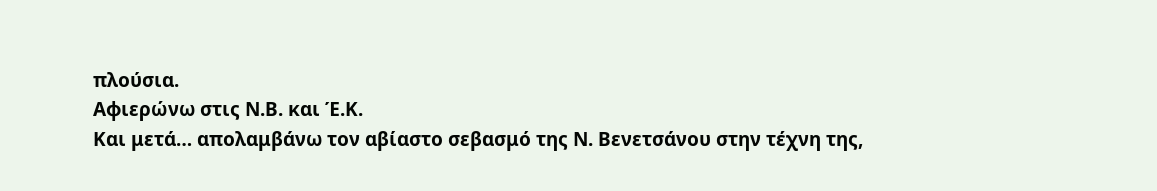πλούσια.
Αφιερώνω στις Ν.Β. και Έ.Κ.
Και μετά… απολαμβάνω τον αβίαστο σεβασμό της Ν. Βενετσάνου στην τέχνη της,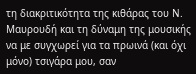τη διακριτικότητα της κιθάρας του Ν. Μαυρουδή και τη δύναμη της μουσικής να με συγχωρεί για τα πρωινά (και όχι μόνο) τσιγάρα μου, σαν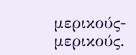μερικούς-μερικούς.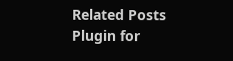Related Posts Plugin for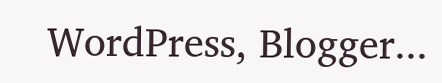WordPress, Blogger...